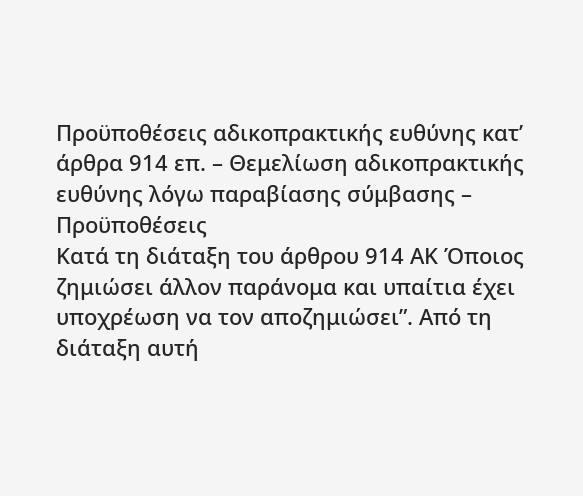Προϋποθέσεις αδικοπρακτικής ευθύνης κατ’ άρθρα 914 επ. – Θεμελίωση αδικοπρακτικής ευθύνης λόγω παραβίασης σύμβασης – Προϋποθέσεις
Κατά τη διάταξη του άρθρου 914 ΑΚ Όποιος ζημιώσει άλλον παράνομα και υπαίτια έχει υποχρέωση να τον αποζημιώσει”. Από τη διάταξη αυτή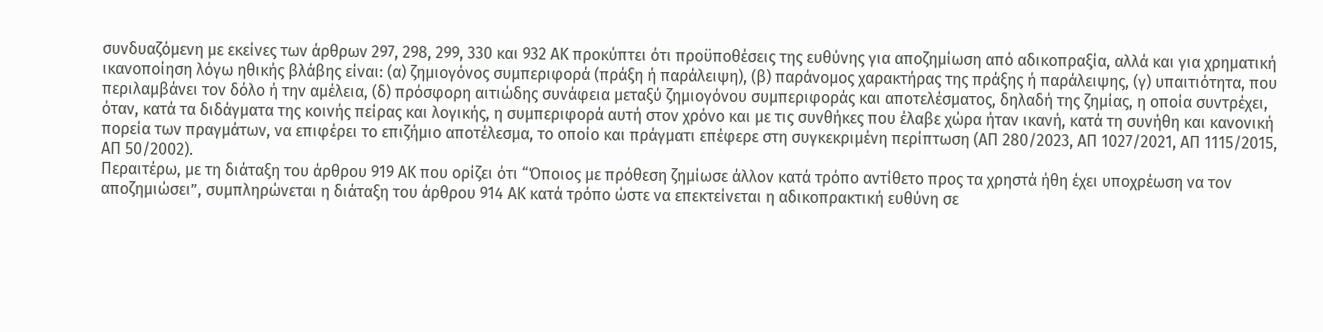συνδυαζόμενη με εκείνες των άρθρων 297, 298, 299, 330 και 932 ΑΚ προκύπτει ότι προϋποθέσεις της ευθύνης για αποζημίωση από αδικοπραξία, αλλά και για χρηματική ικανοποίηση λόγω ηθικής βλάβης είναι: (α) ζημιογόνος συμπεριφορά (πράξη ή παράλειψη), (β) παράνομος χαρακτήρας της πράξης ή παράλειψης, (γ) υπαιτιότητα, που περιλαμβάνει τον δόλο ή την αμέλεια, (δ) πρόσφορη αιτιώδης συνάφεια μεταξύ ζημιογόνου συμπεριφοράς και αποτελέσματος, δηλαδή της ζημίας, η οποία συντρέχει, όταν, κατά τα διδάγματα της κοινής πείρας και λογικής, η συμπεριφορά αυτή στον χρόνο και με τις συνθήκες που έλαβε χώρα ήταν ικανή, κατά τη συνήθη και κανονική πορεία των πραγμάτων, να επιφέρει το επιζήμιο αποτέλεσμα, το οποίο και πράγματι επέφερε στη συγκεκριμένη περίπτωση (ΑΠ 280/2023, ΑΠ 1027/2021, ΑΠ 1115/2015, ΑΠ 50/2002).
Περαιτέρω, με τη διάταξη του άρθρου 919 ΑΚ που ορίζει ότι “Όποιος με πρόθεση ζημίωσε άλλον κατά τρόπο αντίθετο προς τα χρηστά ήθη έχει υποχρέωση να τον αποζημιώσει”, συμπληρώνεται η διάταξη του άρθρου 914 ΑΚ κατά τρόπο ώστε να επεκτείνεται η αδικοπρακτική ευθύνη σε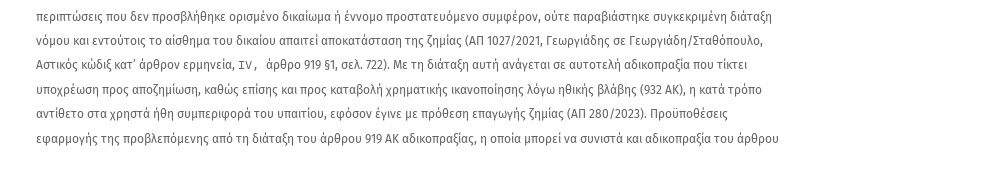περιπτώσεις που δεν προσβλήθηκε ορισμένο δικαίωμα ή έννομο προστατευόμενο συμφέρον, ούτε παραβιάστηκε συγκεκριμένη διάταξη νόμου και εντούτοις το αίσθημα του δικαίου απαιτεί αποκατάσταση της ζημίας (ΑΠ 1027/2021, Γεωργιάδης σε Γεωργιάδη/Σταθόπουλο, Αστικός κώδιξ κατ’ άρθρον ερμηνεία, IV, άρθρο 919 §1, σελ. 722). Με τη διάταξη αυτή ανάγεται σε αυτοτελή αδικοπραξία που τίκτει υποχρέωση προς αποζημίωση, καθώς επίσης και προς καταβολή χρηματικής ικανοποίησης λόγω ηθικής βλάβης (932 ΑΚ), η κατά τρόπο αντίθετο στα χρηστά ήθη συμπεριφορά του υπαιτίου, εφόσον έγινε με πρόθεση επαγωγής ζημίας (ΑΠ 280/2023). Προϋποθέσεις εφαρμογής της προβλεπόμενης από τη διάταξη του άρθρου 919 ΑΚ αδικοπραξίας, η οποία μπορεί να συνιστά και αδικοπραξία του άρθρου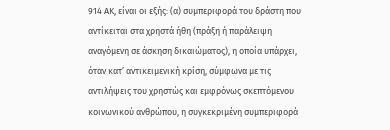914 ΑΚ, είναι οι εξής: (α) συμπεριφορά του δράστη που αντίκειται στα χρηστά ήθη (πράξη ή παράλειψη αναγόμενη σε άσκηση δικαιώματος), η οποία υπάρχει, όταν κατ’ αντικειμενική κρίση, σύμφωνα με τις αντιλήψεις του χρηστώς και εμφρόνως σκεπτόμενου κοινωνικού ανθρώπου, η συγκεκριμένη συμπεριφορά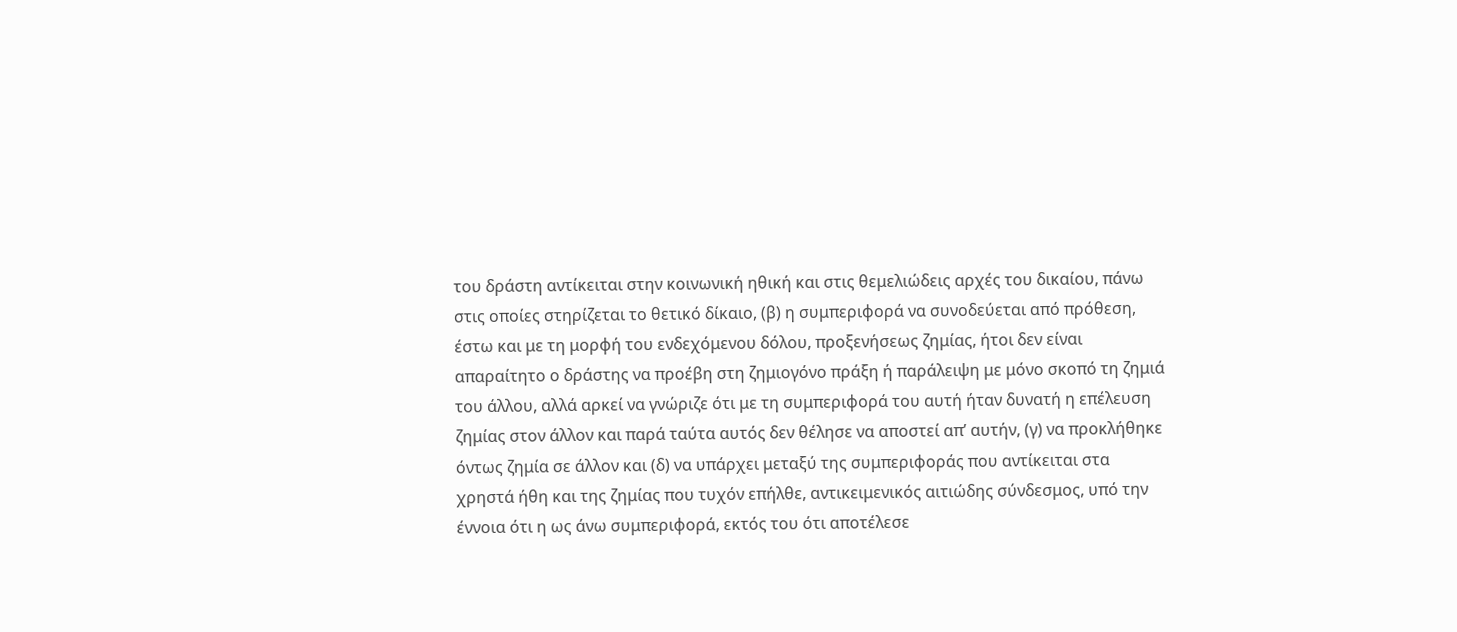του δράστη αντίκειται στην κοινωνική ηθική και στις θεμελιώδεις αρχές του δικαίου, πάνω στις οποίες στηρίζεται το θετικό δίκαιο, (β) η συμπεριφορά να συνοδεύεται από πρόθεση, έστω και με τη μορφή του ενδεχόμενου δόλου, προξενήσεως ζημίας, ήτοι δεν είναι απαραίτητο ο δράστης να προέβη στη ζημιογόνο πράξη ή παράλειψη με μόνο σκοπό τη ζημιά του άλλου, αλλά αρκεί να γνώριζε ότι με τη συμπεριφορά του αυτή ήταν δυνατή η επέλευση ζημίας στον άλλον και παρά ταύτα αυτός δεν θέλησε να αποστεί απ’ αυτήν, (γ) να προκλήθηκε όντως ζημία σε άλλον και (δ) να υπάρχει μεταξύ της συμπεριφοράς που αντίκειται στα χρηστά ήθη και της ζημίας που τυχόν επήλθε, αντικειμενικός αιτιώδης σύνδεσμος, υπό την έννοια ότι η ως άνω συμπεριφορά, εκτός του ότι αποτέλεσε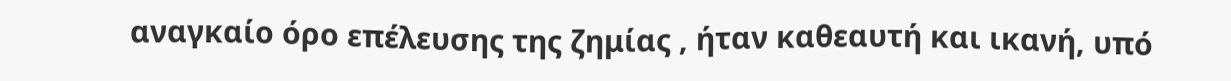αναγκαίο όρο επέλευσης της ζημίας , ήταν καθεαυτή και ικανή, υπό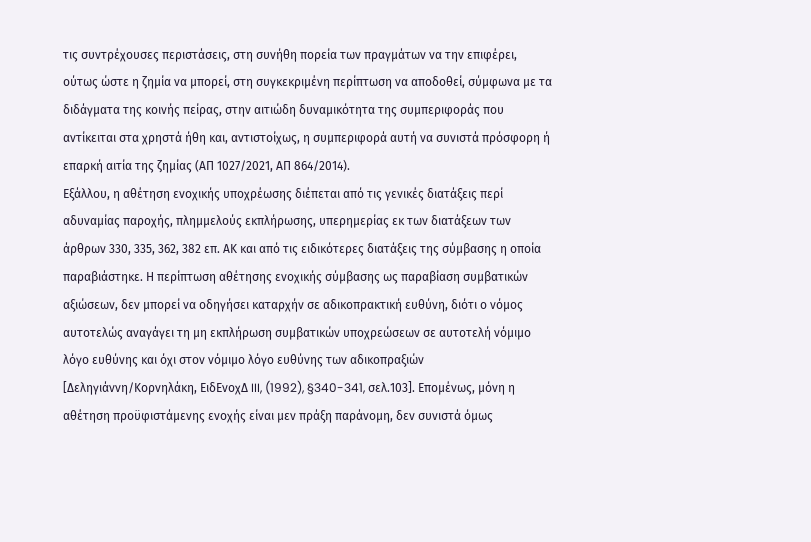τις συντρέχουσες περιστάσεις, στη συνήθη πορεία των πραγμάτων να την επιφέρει, ούτως ώστε η ζημία να μπορεί, στη συγκεκριμένη περίπτωση να αποδοθεί, σύμφωνα με τα διδάγματα της κοινής πείρας, στην αιτιώδη δυναμικότητα της συμπεριφοράς που αντίκειται στα χρηστά ήθη και, αντιστοίχως, η συμπεριφορά αυτή να συνιστά πρόσφορη ή επαρκή αιτία της ζημίας (ΑΠ 1027/2021, ΑΠ 864/2014).
Εξάλλου, η αθέτηση ενοχικής υποχρέωσης διέπεται από τις γενικές διατάξεις περί αδυναμίας παροχής, πλημμελούς εκπλήρωσης, υπερημερίας εκ των διατάξεων των άρθρων 330, 335, 362, 382 επ. ΑΚ και από τις ειδικότερες διατάξεις της σύμβασης η οποία παραβιάστηκε. Η περίπτωση αθέτησης ενοχικής σύμβασης ως παραβίαση συμβατικών αξιώσεων, δεν μπορεί να οδηγήσει καταρχήν σε αδικοπρακτική ευθύνη, διότι ο νόμος αυτοτελώς αναγάγει τη μη εκπλήρωση συμβατικών υποχρεώσεων σε αυτοτελή νόμιμο λόγο ευθύνης και όχι στον νόμιμο λόγο ευθύνης των αδικοπραξιών [Δεληγιάννη/Κορνηλάκη, ΕιδΕνοχΔ III, (1992), §340-341, σελ.103]. Επομένως, μόνη η αθέτηση προϋφιστάμενης ενοχής είναι μεν πράξη παράνομη, δεν συνιστά όμως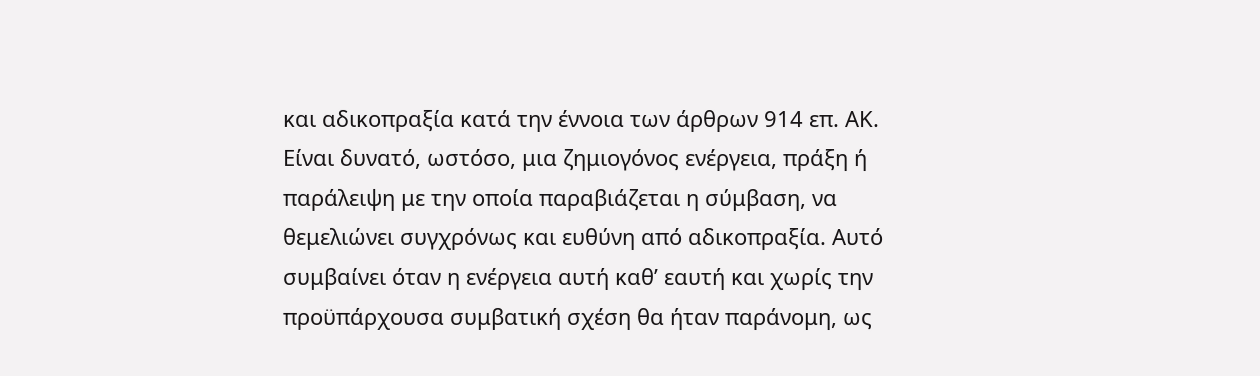και αδικοπραξία κατά την έννοια των άρθρων 914 επ. ΑΚ.
Είναι δυνατό, ωστόσο, μια ζημιογόνος ενέργεια, πράξη ή παράλειψη με την οποία παραβιάζεται η σύμβαση, να θεμελιώνει συγχρόνως και ευθύνη από αδικοπραξία. Αυτό συμβαίνει όταν η ενέργεια αυτή καθ’ εαυτή και χωρίς την προϋπάρχουσα συμβατική σχέση θα ήταν παράνομη, ως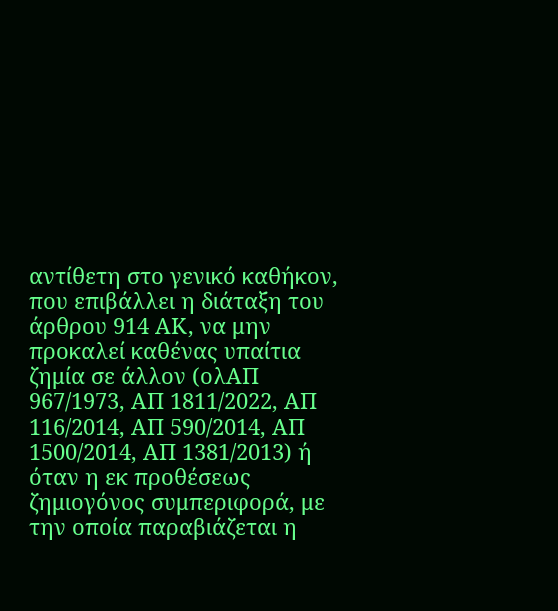αντίθετη στο γενικό καθήκον, που επιβάλλει η διάταξη του άρθρου 914 ΑΚ, να μην προκαλεί καθένας υπαίτια ζημία σε άλλον (ολΑΠ 967/1973, ΑΠ 1811/2022, ΑΠ 116/2014, ΑΠ 590/2014, ΑΠ 1500/2014, ΑΠ 1381/2013) ή όταν η εκ προθέσεως ζημιογόνος συμπεριφορά, με την οποία παραβιάζεται η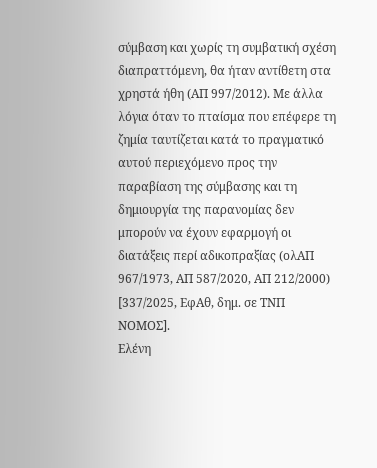σύμβαση και χωρίς τη συμβατική σχέση διαπραττόμενη, θα ήταν αντίθετη στα χρηστά ήθη (ΑΠ 997/2012). Με άλλα λόγια όταν το πταίσμα που επέφερε τη ζημία ταυτίζεται κατά το πραγματικό αυτού περιεχόμενο προς την παραβίαση της σύμβασης και τη δημιουργία της παρανομίας δεν μπορούν να έχουν εφαρμογή οι διατάξεις περί αδικοπραξίας (ολΑΠ 967/1973, ΑΠ 587/2020, ΑΠ 212/2000) [337/2025, ΕφΑθ, δημ. σε ΤΝΠ ΝΟΜΟΣ].
Ελένη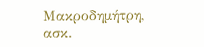Μακροδημήτρη, ασκ.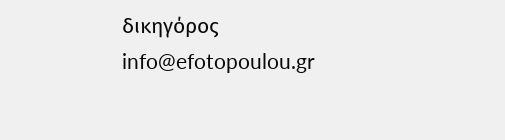δικηγόρος
info@efotopoulou.gr